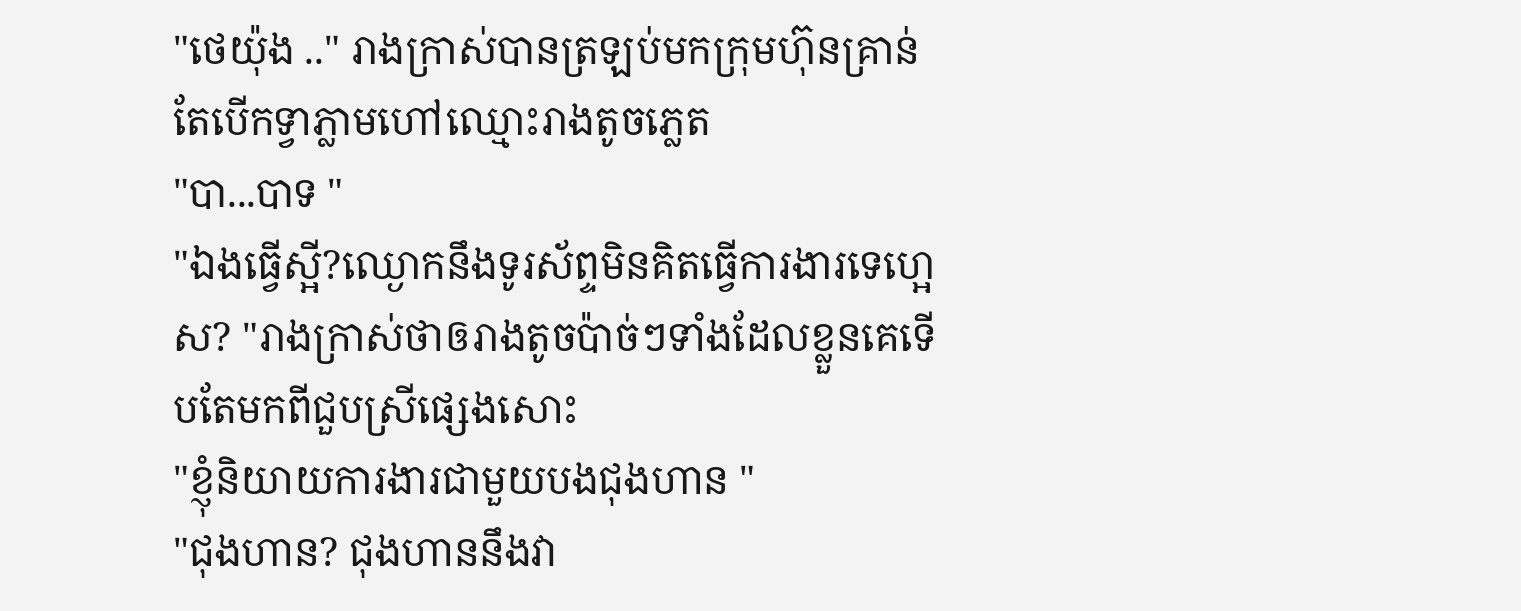"ថេយ៉ុង .." រាងក្រាស់បានត្រឡប់មកក្រុមហ៊ុនគ្រាន់តែបើកទ្វាភ្លាមហៅឈ្មោះរាងតូចភ្លេត
"បា...បាទ "
"ឯងធ្វើស្អី?ឈ្ងោកនឹងទូរស័ព្ទមិនគិតធ្វើការងារទេហ្អេស? "រាងក្រាស់ថាឲរាងតូចប៉ាច់ៗទាំងដែលខ្លួនគេទើបតែមកពីជួបស្រីផ្សេងសោះ
"ខ្ញុំនិយាយការងារជាមួយបងជុងហាន "
"ជុងហាន? ជុងហាននឹងវា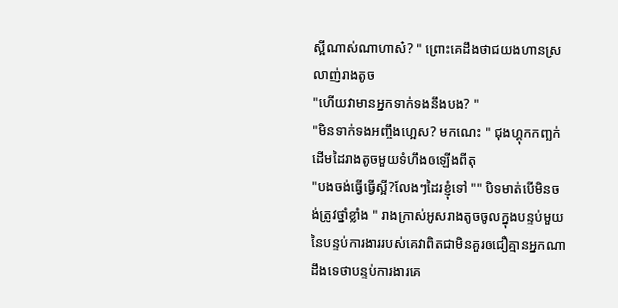ស្អីណាស់ណាហាស៎? " ព្រោះគេដឹងថាជយងហានស្រលាញ់រាងតូច
"ហើយវាមានអ្នកទាក់ទងនឹងបង? "
"មិនទាក់ទងអញ្ចឹងហ្អេស? មកណេះ " ជុងហ្គុកកញ្ឆក់ដើមដៃរាងតូចមួយទំហឹងឲឡើងពីតុ
"បងចង់ធ្វើធ្វើស្អី?លែងៗដៃរខ្ញុំទៅ "" បិទមាត់បើមិនចង់ត្រូវថ្នាំខ្លាំង " រាងក្រាស់អូសរាងតូចចូលក្នុងបន្ទប់មួយនៃបន្ទប់ការងាររបស់គេវាពិតជាមិនគួរឲជឿគ្មានអ្នកណាដឹងទេថាបន្ទប់ការងារគេ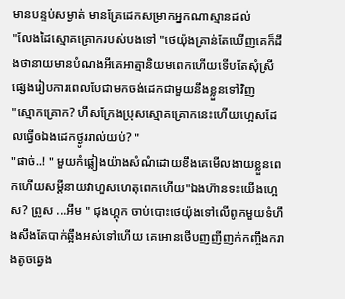មានបន្ទប់សម្ងាត់ មានគ្រែដេកសម្រាកអ្នកណាស្មានដល់
"លែងដៃស្មោគគ្រោករបស់បងទៅ "ថេយ៉ុងគ្រាន់តែឃើញគេក៏ដឹងថានាយមានបំណងអីគេអាត្មានិយមពេកហើយទើបតែសុំស្រីផ្សេងរៀបការពេលបែជាមកចង់ដេកជាមួយនឹងខ្លួនទៅវិញ
"ស្មោកគ្រោក? ហឹសក្រែងប្រុសស្មោគគ្រោកនេះហើយហ្អេសដែលធ្វើឲឯងដេកថ្ងូររាល់យប់? "
"ផាច់..! " មួយកំផ្លៀងយ៉ាងសំណំដោយខឹងគេមើលងាយខ្លួនពេកហើយសម្តីនាយវាហួសហេតុពេកហើយ"ឯងហ៊ានទះយើងហ្អេស? ព្រូស ...អឹម " ជុងហ្គុក ចាប់បោះថេយ៉ុងទៅលើពូកមួយទំហឹងសឹងតែបាក់ឆ្អឹងអស់ទៅហើយ គេអោនថើបញញីញក់កញ្ចឹងករាងតូចឆ្វេង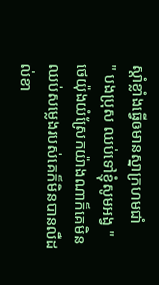ស្តាំខ្លាំងធ្វើឲមានស្នាក្រហមជាំ
" បងប្រុស ឈប់ទៅខ្ញុំសូមអង្វ " ថេយ៉ុងយំស្រែកយ៉ាងណាក៏គេមិនឈប់សម្លេងរបស់គេក៏មិនបានលឺដល់ខា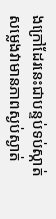ងក្រៅដែរនេះជាបន្ទប់ទប់ស្កាត់សម្លេងវាមានភាពស្ងប់ស្ងាត់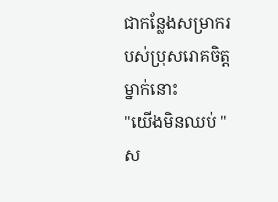ជាកន្លែងសម្រាករបស់ប្រុសរោគចិត្តម្នាក់នោះ
"យើងមិនឈប់ " ស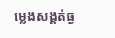ម្លេងសង្គត់ធ្ង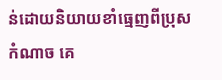ន់ដោយនិយាយខាំធ្មេញពីប្រុសកំណាច គេ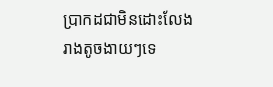ប្រាកដជាមិនដោះលែងរាងតូចងាយៗទេ